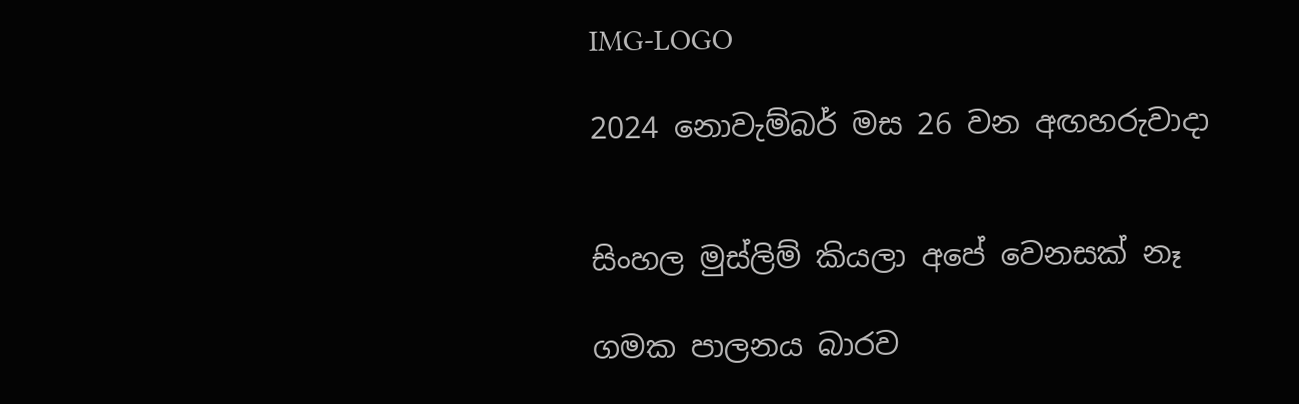IMG-LOGO

2024 නොවැම්බර් මස 26 වන අඟහරුවාදා


සිංහල මුස්ලිම් කියලා අපේ වෙනසක් නෑ

ගමක පාලනය බාරව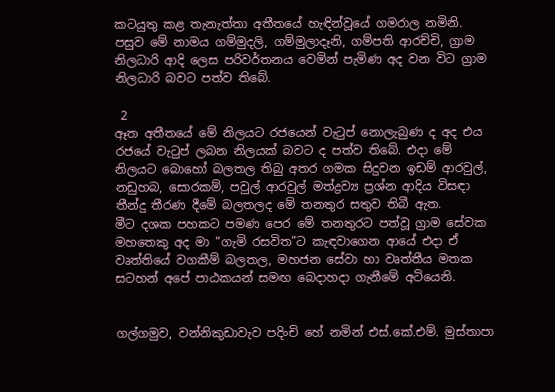කටයුතු කළ තැනැත්තා අතීතයේ හැඳින්වූයේ ගමරාල නමිනි. පසුව මේ නාමය ගම්මුදලි, ගම්මුලාදෑනි, ගම්පති ආරච්චි, ග්‍රාම නිලධාරි ආදි ලෙස පරිවර්තනය වෙමින් පැමිණ අද වන විට ග්‍රාම නිලධාරි බවට පත්ව තිබේ.

 2
ඈත අතීතයේ මේ නිලයට රජයෙන් වැටුප් නොලැබුණ ද අද එය රජයේ වැටුප් ලබන නිලයක් බවට ද පත්ව තිබේ. එදා මේ නිලයට බොහෝ බලතල තිබු අතර ගමක සිදුවන ඉඩම් ආරවුල්, නඩුහබ, සොරකම්, පවුල් ආරවුල් මත්ද්‍රව්‍ය ප්‍රශ්න ආදිය විසඳා තීන්දු තීරණ දීමේ බලතලද මේ තනතුර සතුව තිබී ඇත.
මීට දශක පහකට පමණ පෙර මේ තනතුරට පත්වූ ග්‍රාම සේවක මහතෙකු අද මා “ගැමි රසවිත”ට කැඳවාගෙන ආයේ එදා ඒ වෘත්තියේ වගකීම් බලතල, මහජන සේවා හා වෘත්තීය මතක සටහන් අපේ පාඨකයන් සමඟ බෙදාහදා ගැනීමේ අටියෙනි.


ගල්ගමුව, වන්නිකුඩාවැව පදිංචි හේ නමින් එස්.කේ.එම්. මුස්තාපා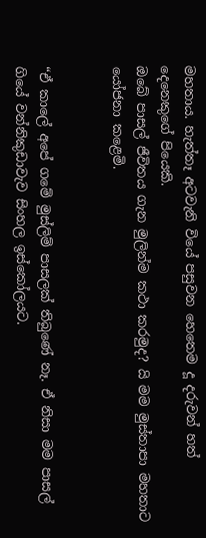මහතාය. හැත්තෑ අටවැනි වියේ පසුවන හෙතෙම දූ දරුවන් හත් දෙනෙකුගේ පියෙකි.
ඔබේ පාසල් ජීවිතය ගැන මුලින්ම කථා කරමුද? යි මම මුස්තාපා මහතාට යෝජනා කළෙමි.


“ඒ කාලේ අපේ ගමේ මුස්ලිම් පාසලක් තිබුණේ නෑ. ඒ නිසා මම පාසල් ගියේ වන්නිකුඩාවැව සිංහල ඉස්කෝලයට.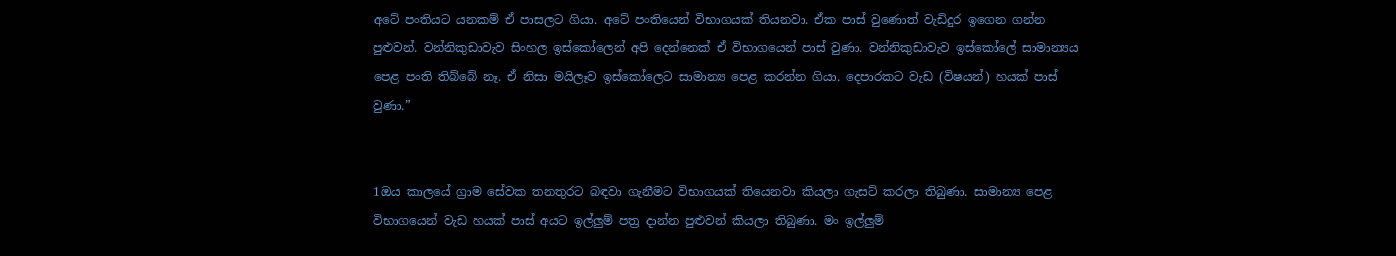අටේ පංතියට යනකම් ඒ පාසලට ගියා. අටේ පංතියෙන් විභාගයක් තියනවා. ඒක පාස් වුණොත් වැඩිදුර ඉගෙන ගන්න පුළුවන්. වන්නිකුඩාවැව සිංහල ඉස්කෝලෙන් අපි දෙන්නෙක් ඒ විභාගයෙන් පාස් වුණා. වන්නිකුඩාවැව ඉස්කෝලේ සාමාන්‍යය පෙළ පංති තිබ්බේ නෑ. ඒ නිසා මයිලෑව ඉස්කෝලෙට සාමාන්‍ය පෙළ කරන්න ගියා. දෙපාරකට වැඩ (විෂයන්) හයක් පාස් වුණා.”


1ඔය කාලයේ ග්‍රාම සේවක තනතුරට බඳවා ගැනීමට විභාගයක් තියෙනවා කියලා ගැසට් කරලා තිබුණා. සාමාන්‍ය පෙළ විභාගයෙන් වැඩ හයක් පාස් අයට ඉල්ලුම් පත්‍ර දාන්න පුළුවන් කියලා තිබුණා. මං ඉල්ලුම්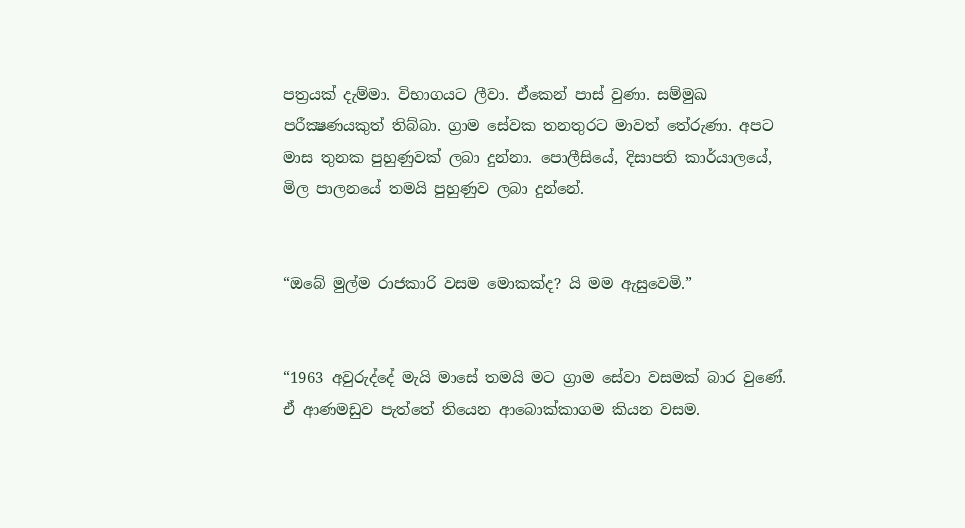පත්‍රයක් දැම්මා. විභාගයට ලීවා. ඒකෙන් පාස් වුණා. සම්මුඛ පරීක්‍ෂණයකුත් තිබ්බා. ග්‍රාම සේවක තනතුරට මාවත් තේරුණා. අපට මාස තුනක පුහුණුවක් ලබා දුන්නා. පොලීසියේ, දිසාපති කාර්යාලයේ, මිල පාලනයේ තමයි පුහුණුව ලබා දුන්නේ.


“ඔබේ මුල්ම රාජකාරි වසම මොකක්ද? යි මම ඇසුවෙමි.”


“1963 අවුරුද්දේ මැයි මාසේ තමයි මට ග්‍රාම සේවා වසමක් බාර වුණේ. ඒ ආණමඩුව පැත්තේ තියෙන ආබොක්කාගම කියන වසම.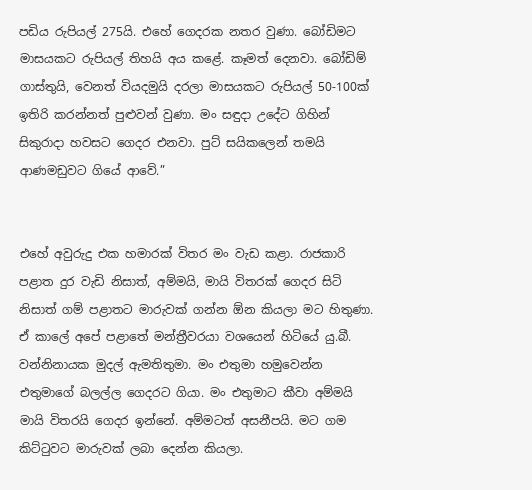පඩිය රුපියල් 275යි. එහේ ගෙදරක නතර වුණා. බෝඩිමට මාසයකට රුපියල් තිහයි අය කළේ. කෑමත් දෙනවා. බෝඩිම් ගාස්තුයි, වෙනත් වියදමුයි දරලා මාසයකට රුපියල් 50-100ක් ඉතිරි කරන්නත් පුළුවන් වුණා. මං සඳුදා උදේට ගිහින් සිකුරාදා හවසට ගෙදර එනවා. පුට් සයිකලෙන් තමයි ආණමඩුවට ගියේ ආවේ.”


එහේ අවුරුදු එක හමාරක් විතර මං වැඩ කළා. රාජකාරි පළාත දුර වැඩි නිසාත්, අම්මයි, මායි විතරක් ගෙදර සිටි නිසාත් ගම් පළාතට මාරුවක් ගන්න ඕන කියලා මට හිතුණා. ඒ කාලේ අපේ පළාතේ මන්ත්‍රීවරයා වශයෙන් හිටියේ යු.බී. වන්නිනායක මුදල් ඇමතිතුමා. මං එතුමා හමුවෙන්න එතුමාගේ බලල්ල ගෙදරට ගියා. මං එතුමාට කීවා අම්මයි මායි විතරයි ගෙදර ඉන්නේ. අම්මටත් අසනීපයි. මට ගම කිට්ටුවට මාරුවක් ලබා දෙන්න කියලා.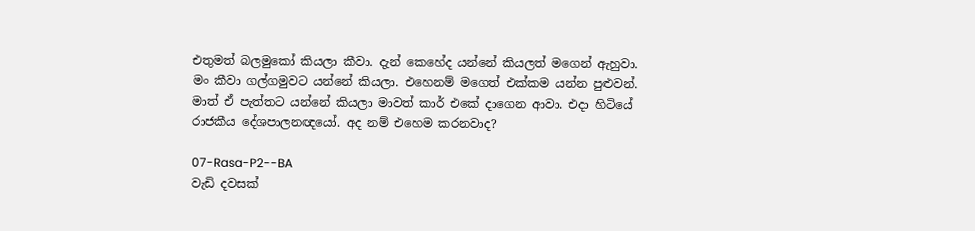එතුමත් බලමුකෝ කියලා කීවා. දැන් කෙහේද යන්නේ කියලත් මගෙන් ඇහුවා. මං කීවා ගල්ගමුවට යන්නේ කියලා. එහෙනම් මගෙත් එක්කම යන්න පුළුවන්. මාත් ඒ පැත්තට යන්නේ කියලා මාවත් කාර් එකේ දාගෙන ආවා. එදා හිටියේ රාජකීය දේශපාලනඥයෝ. අද නම් එහෙම කරනවාද?

07-Rasa-P2--BA
වැඩි දවසක්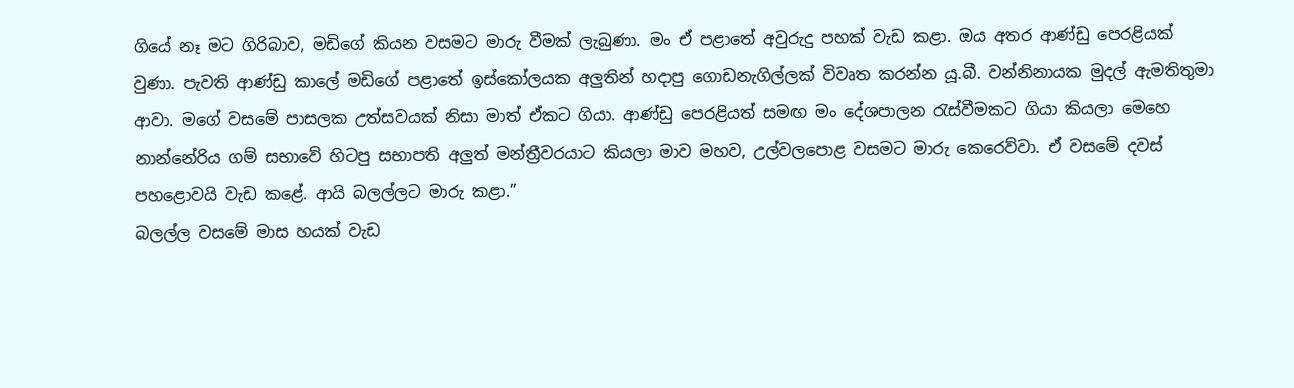ගියේ නෑ මට ගිරිබාව, මඩිගේ කියන වසමට මාරු වීමක් ලැබුණා. මං ඒ පළාතේ අවුරුදු පහක් වැඩ කළා. ඔය අතර ආණ්ඩු පෙරළියක් වුණා. පැවති ආණ්ඩු කාලේ මඩිගේ පළාතේ ඉස්කෝලයක අලුතින් හදාපු ගොඩනැගිල්ලක් විවෘත කරන්න යූ.බී. වන්නිනායක මුදල් ඇමතිතුමා ආවා. මගේ වසමේ පාසලක උත්සවයක් නිසා මාත් ඒකට ගියා. ආණ්ඩු පෙරළියත් සමඟ මං දේශපාලන රැස්වීමකට ගියා කියලා මෙහෙ නාන්නේරිය ගම් සභාවේ හිටපු සභාපති අලුත් මන්ත්‍රීවරයාට කියලා මාව මහව, උල්වලපොළ වසමට මාරු කෙරෙව්වා. ඒ වසමේ දවස් පහළොවයි වැඩ කළේ. ආයි බලල්ලට මාරු කළා.”
බලල්ල වසමේ මාස හයක් වැඩ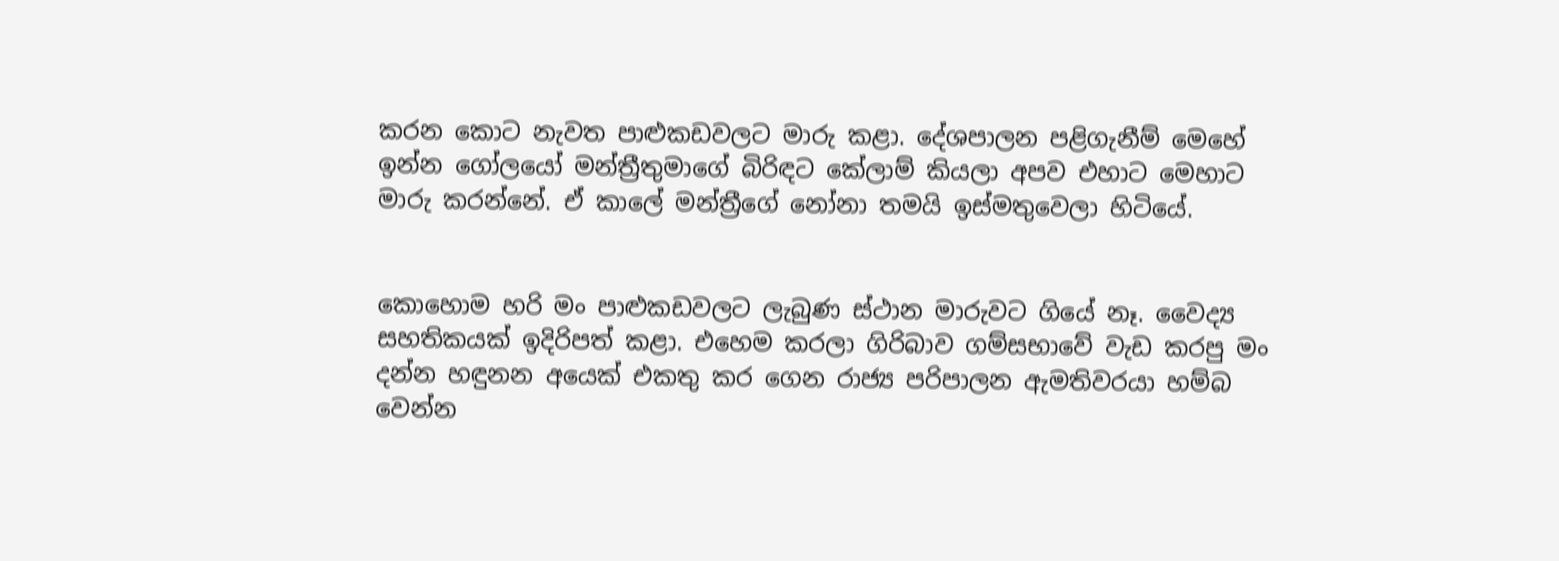කරන කොට නැවත පාළුකඩවලට මාරු කළා. දේශපාලන පළිගැනීම් මෙහේ ඉන්න ගෝලයෝ මන්ත්‍රීතුමාගේ බිරිඳට කේලාම් කියලා අපව එහාට මෙහාට මාරු කරන්නේ. ඒ කාලේ මන්ත්‍රීගේ නෝනා තමයි ඉස්මතුවෙලා හිටියේ.


කොහොම හරි මං පාළුකඩවලට ලැබුණ ස්ථාන මාරුවට ගියේ නෑ. වෛද්‍ය සහතිකයක් ඉදිරිපත් කළා. එහෙම කරලා ගිරිබාව ගම්සභාවේ වැඩ කරපු මං දන්න හඳුනන අයෙක් එකතු කර ගෙන රාජ්‍ය පරිපාලන ඇමතිවරයා හම්බ වෙන්න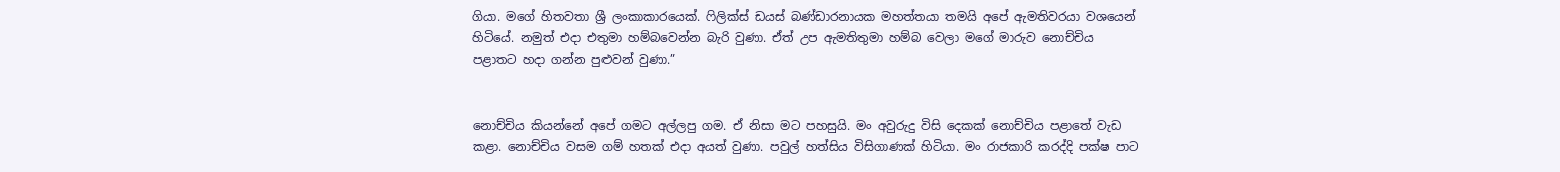ගියා. මගේ හිතවතා ශ්‍රී ලංකාකාරයෙක්. ෆිලික්ස් ඩයස් බණ්ඩාරනායක මහත්තයා තමයි අපේ ඇමතිවරයා වශයෙන් හිටියේ. නමුත් එදා එතුමා හම්බවෙන්න බැරි වුණා. ඒත් උප ඇමතිතුමා හම්බ වෙලා මගේ මාරුව නොච්චිය පළාතට හදා ගන්න පුළුවන් වුණා.”


නොච්චිය කියන්නේ අපේ ගමට අල්ලපු ගම. ඒ නිසා මට පහසුයි. මං අවුරුදු විසි දෙකක් නොච්චිය පළාතේ වැඩ කළා. නොච්චිය වසම ගම් හතක් එදා අයත් වුණා. පවුල් හත්සිය විසිගාණක් හිටියා. මං රාජකාරි කරද්දි පක්ෂ පාට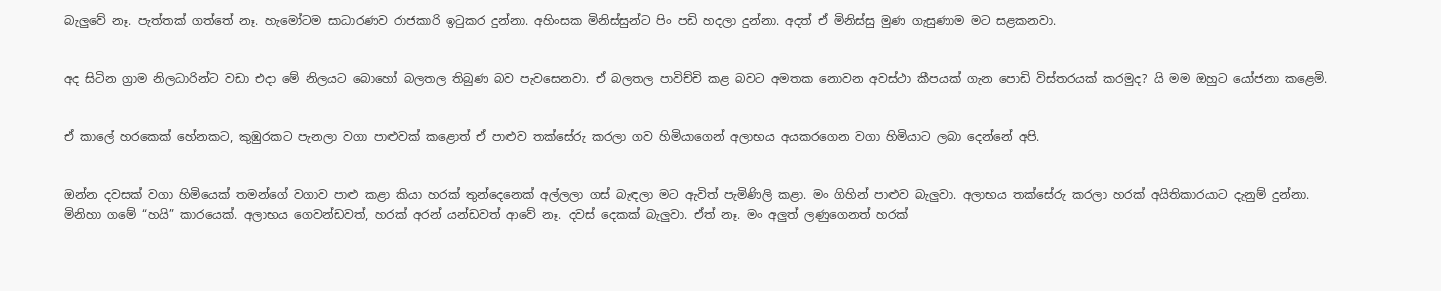බැලුවේ නෑ. පැත්තක් ගත්තේ නෑ. හැමෝටම සාධාරණව රාජකාරි ඉටුකර දුන්නා. අහිංසක මිනිස්සුන්ට පිං පඩි හදලා දුන්නා. අදත් ඒ මිනිස්සු මුණ ගැසුණාම මට සළකනවා.


අද සිටින ග්‍රාම නිලධාරින්ට වඩා එදා මේ නිලයට බොහෝ බලතල තිබුණ බව පැවසෙනවා. ඒ බලතල පාවිච්චි කළ බවට අමතක නොවන අවස්ථා කීපයක් ගැන පොඩි විස්තරයක් කරමුද? යි මම ඔහුට යෝජනා කළෙමි.


ඒ කාලේ හරකෙක් හේනකට, කුඹුරකට පැනලා වගා පාළුවක් කළොත් ඒ පාළුව තක්සේරු කරලා ගව හිමියාගෙන් අලාභය අයකරගෙන වගා හිමියාට ලබා දෙන්නේ අපි.


ඔන්න දවසක් වගා හිමියෙක් තමන්ගේ වගාව පාළු කළා කියා හරක් තුන්දෙනෙක් අල්ලලා ගස් බැඳලා මට ඇවිත් පැමිණිලි කළා. මං ගිහින් පාළුව බැලුවා. අලාභය තක්සේරු කරලා හරක් අයිතිකාරයාට දැනුම් දුන්නා. මිනිහා ගමේ “හයි” කාරයෙක්. අලාභය ගෙවන්ඩවත්, හරක් අරන් යන්ඩවත් ආවේ නෑ. දවස් දෙකක් බැලුවා. ඒත් නෑ. මං අලුත් ලණුගෙනත් හරක්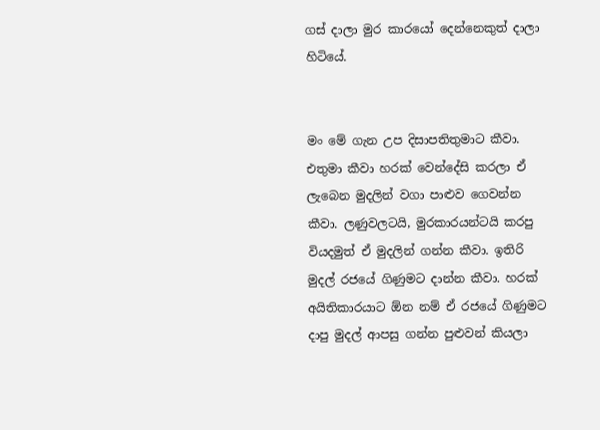ගස් දාලා මුර කාරයෝ දෙන්නෙකුත් දාලා හිටියේ.


මං මේ ගැන උප දිසාපතිතුමාට කීවා. එතුමා කීවා හරක් වෙන්දේසි කරලා ඒ ලැබෙන මුදලින් වගා පාළුව ගෙවන්න කීවා. ලණුවලටයි, මුරකාරයන්ටයි කරපු වියදමුත් ඒ මුදලින් ගන්න කීවා. ඉතිරි මුදල් රජයේ ගිණුමට දාන්න කීවා. හරක් අයිතිකාරයාට ඕන නම් ඒ රජයේ ගිණුමට දාපු මුදල් ආපසු ගන්න පුළුවන් කියලා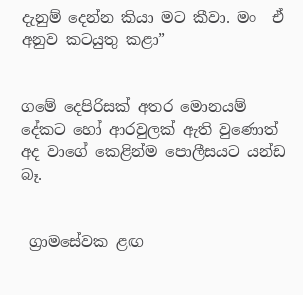දැනුම් දෙන්න කියා මට කීවා. මං  ඒ අනුව කටයුතු කළා”


ගමේ දෙපිරිසක් අතර මොනයම් දේකට හෝ ආරවුලක් ඇති වුණොත් අද වාගේ කෙළින්ම පොලීසයට යන්ඩ බෑ.


 ග්‍රාමසේවක ළඟ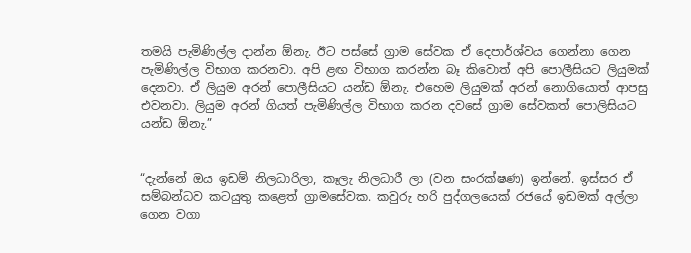තමයි පැමිණිල්ල දාන්න ඕනැ. ඊට පස්සේ ග්‍රාම සේවක ඒ දෙපාර්ශ්වය ගෙන්නා ගෙන පැමිණිල්ල විභාග කරනවා. අපි ළඟ විභාග කරන්න බෑ කිවොත් අපි පොලීසියට ලියුමක් දෙනවා. ඒ ලියුම අරන් පොලීසියට යන්ඩ ඕනැ. එහෙම ලියුමක් අරන් නොගියොත් ආපසු එවනවා. ලියුම අරන් ගියත් පැමිණිල්ල විභාග කරන දවසේ ග්‍රාම සේවකත් පොලිසියට යන්ඩ ඕනැ.”


“දැන්නේ ඔය ඉඩම් නිලධාරිලා, කෑලැ නිලධාරී ලා (වන සංරක්ෂණ) ඉන්නේ. ඉස්සර ඒ සම්බන්ධව කටයුතු කළෙත් ග්‍රාමසේවක. කවුරු හරි පුද්ගලයෙක් රජයේ ඉඩමක් අල්ලා ගෙන වගා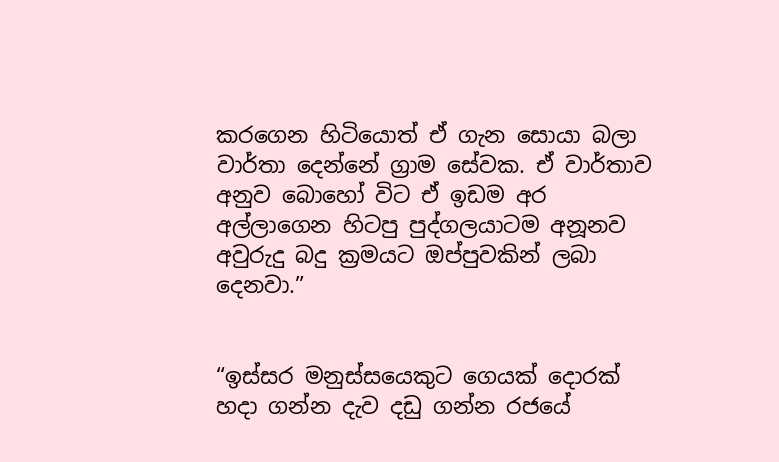කරගෙන හිටියොත් ඒ ගැන සොයා බලා වාර්තා දෙන්නේ ග්‍රාම සේවක. ඒ වාර්තාව අනුව බොහෝ විට ඒ ඉඩම අර අල්ලාගෙන හිටපු පුද්ගලයාටම අනූනව අවුරුදු බදු ක්‍රමයට ඔප්පුවකින් ලබා දෙනවා.”


“ඉස්සර මනුස්සයෙකුට ගෙයක් දොරක් හදා ගන්න දැව දඩු ගන්න රජයේ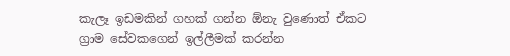කැලෑ ඉඩමකින් ගහක් ගන්න ඕනැ වුණොත් ඒකට ග්‍රාම සේවකගෙන් ඉල්ලීමක් කරන්න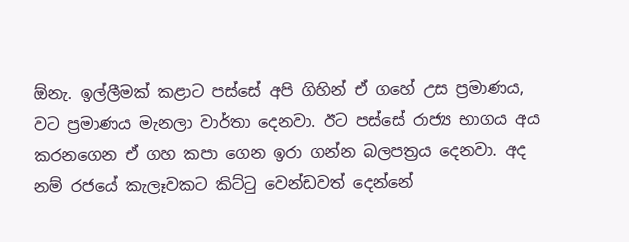ඕනැ. ඉල්ලීමක් කළාට පස්සේ අපි ගිහින් ඒ ගහේ උස ප්‍රමාණය, වට ප්‍රමාණය මැනලා වාර්තා දෙනවා. ඊට පස්සේ රාජ්‍ය භාගය අය කරනගෙන ඒ ගහ කපා ගෙන ඉරා ගන්න බලපත්‍රය දෙනවා. අද නම් රජයේ කැලෑවකට කිට්ටු වෙන්ඩවත් දෙන්නේ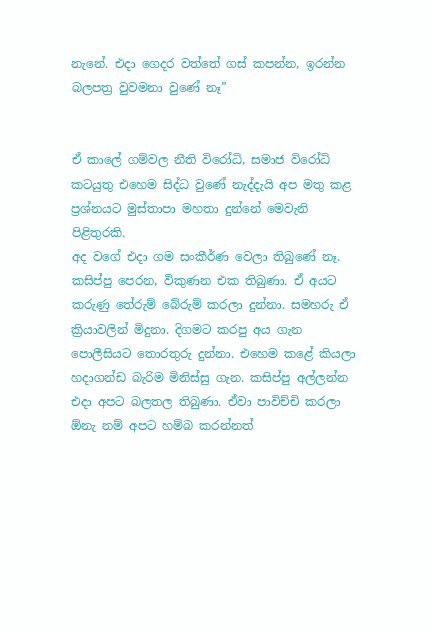නැනේ. එදා ගෙදර වත්තේ ගස් කපන්න, ඉරන්න බලපත්‍ර වුවමනා වුණේ නෑ”


ඒ කාලේ ගම්වල නීති විරෝධි, සමාජ විරෝධි කටයුතු එහෙම සිද්ධ වුණේ නැද්දැයි අප මතු කළ ප්‍රශ්නයට මුස්තාපා මහතා දුන්නේ මෙවැනි පිළිතුරකි.
අද වගේ එදා ගම සංකීර්ණ වෙලා තිබුණේ නෑ. කසිප්පු පෙරන, විකුණන එක තිබුණා. ඒ අයට කරුණු තේරුම් බේරුම් කරලා දුන්නා. සමහරු ඒ ක්‍රියාවලින් මිදුනා. දිගමට කරපු අය ගැන පොලීසියට තොරතුරු දුන්නා. එහෙම කළේ කියලා හදාගන්ඩ බැරිම මිනිස්සු ගැන. කසිප්පු අල්ලන්න එදා අපට බලතල තිබුණා. ඒවා පාවිච්චි කරලා ඕනැ නම් අපට හම්බ කරන්නත්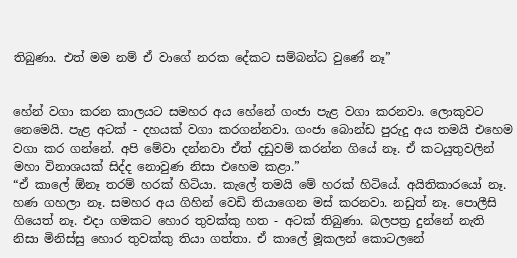තිබුණා. එත් මම නම් ඒ වාගේ නරක දේකට සම්බන්ධ වුණේ නෑ”


හේන් වගා කරන කාලයට සමහර අය හේනේ ගංජා පැළ වගා කරනවා. ලොකුවට නෙමෙයි. පැළ අටක් - දහයක් වගා කරගන්නවා. ගංජා බොන්ඩ පුරුදු අය තමයි එහෙම වගා කර ගන්නේ. අපි මේවා දන්නවා ඒත් දඩුවම් කරන්න ගියේ නෑ. ඒ කටයුතුවලින් මහා විනාශයක් සිද්ද නොවුණ නිසා එහෙම කළා.”
“ඒ කාලේ ඕනෑ තරම් හරක් හිටියා. කැලේ තමයි මේ හරක් හිටියේ. අයිතිකාරයෝ නෑ. හණ ගහලා නෑ. සමහර අය ගිහින් වෙඩි තියාගෙන මස් කරනවා. නඩුත් නෑ. පොලීසි ගියෙත් නෑ. එදා ගමකට හොර තුවක්කු හත - අටක් තිබුණා. බලපත්‍ර දුන්නේ නැති නිසා මිනිස්සු හොර තුවක්කු තියා ගත්තා. ඒ කාලේ මූකලන් කොටලනේ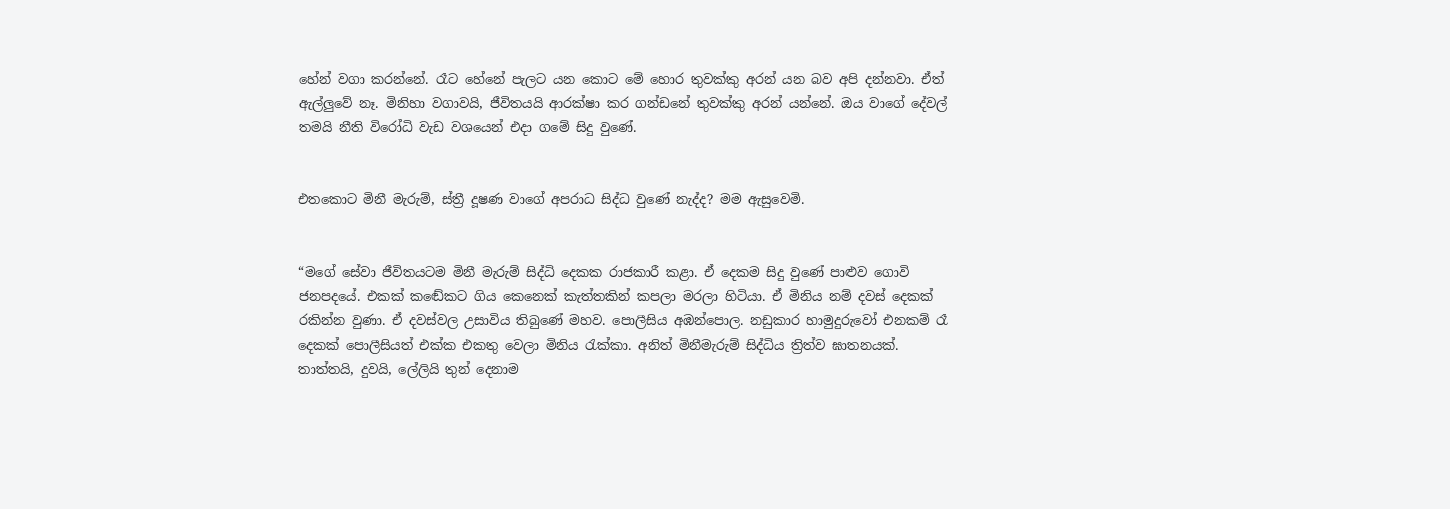හේන් වගා කරන්නේ. රෑට හේනේ පැලට යන කොට මේ හොර තුවක්කු අරන් යන බව අපි දන්නවා. ඒත් ඇල්ලුවේ නෑ. මිනිහා වගාවයි, ජීවිතයයි ආරක්ෂා කර ගන්ඩනේ තුවක්කු අරන් යන්නේ. ඔය වාගේ දේවල් තමයි නීති විරෝධි වැඩ වශයෙන් එදා ගමේ සිදු වුණේ.


එතකොට මිනී මැරුම්, ස්ත්‍රී දූෂණ වාගේ අපරාධ සිද්ධ වුණේ නැද්ද? මම ඇසුවෙමි.


“මගේ සේවා ජීවිතයටම මිනී මැරුම් සිද්ධි දෙකක රාජකාරී කළා. ඒ දෙකම සිදු වුණේ පාළුව ගොවි ජනපදයේ. එකක් කඬේකට ගිය කෙනෙක් කැත්තකින් කපලා මරලා හිටියා. ඒ මිනිය නම් දවස් දෙකක් රකින්න වුණා. ඒ දවස්වල උසාවිය තිබුණේ මහව. පොලීසිය අඹන්පොල. නඩුකාර හාමුදුරුවෝ එනකම් රෑ දෙකක් පොලීසියත් එක්ක එකතු වෙලා මිනිය රැක්කා. අනිත් මිනීමැරුම් සිද්ධිය ත්‍රිත්ව ඝාතනයක්. තාත්තයි, දුවයි, ලේලියි තුන් දෙනාම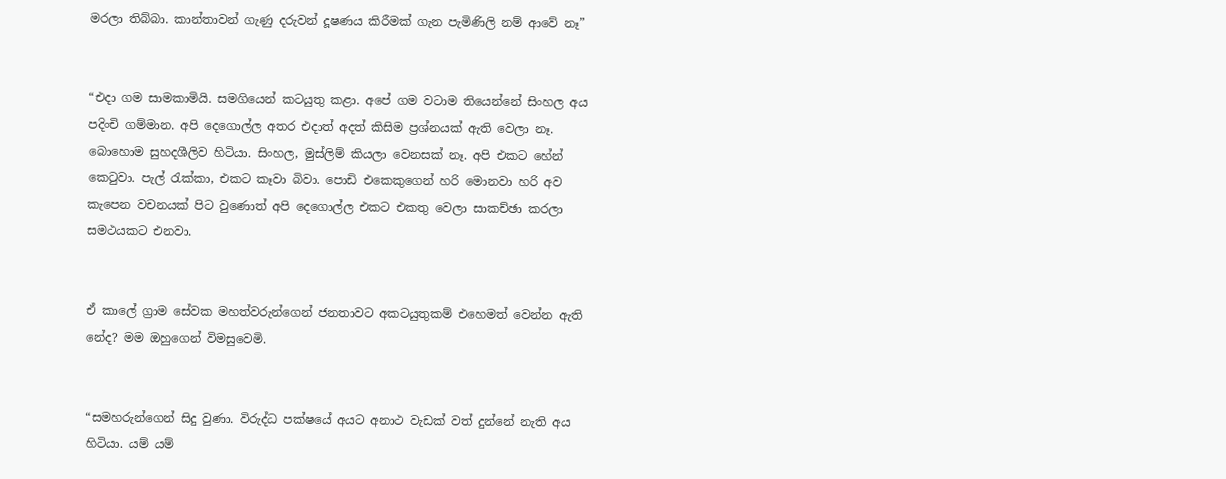මරලා තිබ්බා. කාන්තාවන් ගැණු දරුවන් දූෂණය කිරීමක් ගැන පැමිණිලි නම් ආවේ නෑ”


“එදා ගම සාමකාමියි. සමගියෙන් කටයුතු කළා. අපේ ගම වටාම තියෙන්නේ සිංහල අය පදිංචි ගම්මාන. අපි දෙගොල්ල අතර එදාත් අදත් කිසිම ප්‍රශ්නයක් ඇති වෙලා නෑ. බොහොම සුහදශීලිව හිටියා. සිංහල, මුස්ලිම් කියලා වෙනසක් නෑ. අපි එකට හේන් කෙටුවා. පැල් රැක්කා, එකට කෑවා බිවා. පොඩි එකෙකුගෙන් හරි මොනවා හරි අව කැපෙන වචනයක් පිට වුණොත් අපි දෙගොල්ල එකට එකතු වෙලා සාකච්ඡා කරලා සමථයකට එනවා.


ඒ කාලේ ග්‍රාම සේවක මහත්වරුන්ගෙන් ජනතාවට අකටයුතුකම් එහෙමත් වෙන්න ඇති නේද? මම ඔහුගෙන් විමසුවෙමි.


“සමහරුන්ගෙන් සිදු වුණා. විරුද්ධ පක්ෂයේ අයට අනාථ වැඩක් වත් දුන්නේ නැති අය හිටියා. යම් යම්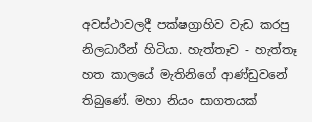අවස්ථාවලදී පක්ෂග්‍රාහිව වැඩ කරපු නිලධාරීන් හිටියා. හැත්තෑව - හැත්තෑ හත කාලයේ මැතිනිගේ ආණ්ඩුවනේ තිබුණේ. මහා නියං සාගතයක්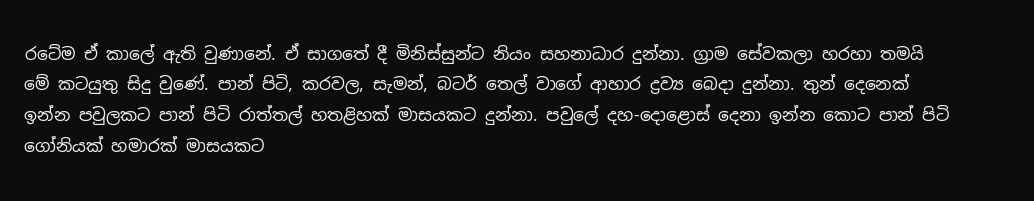රටේම ඒ කාලේ ඇති වුණානේ. ඒ සාගතේ දී මිනිස්සුන්ට නියං සහනාධාර දුන්නා. ග්‍රාම සේවකලා හරහා තමයි මේ කටයුතු සිදු වුණේ. පාන් පිටි, කරවල, සැමන්, බටර් තෙල් වාගේ ආහාර ද්‍රව්‍ය බෙදා දුන්නා. තුන් දෙනෙක් ඉන්න පවුලකට පාන් පිටි රාත්තල් හතළිහක් මාසයකට දුන්නා. පවුලේ දහ-දොළොස් දෙනා ඉන්න කොට පාන් පිටි ගෝනියක් හමාරක් මාසයකට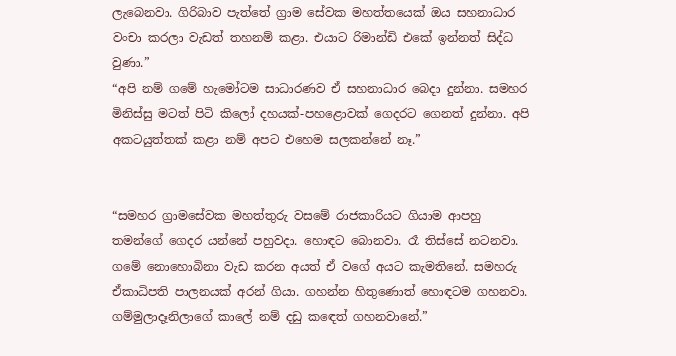ලැබෙනවා. ගිරිබාව පැත්තේ ග්‍රාම සේවක මහත්තයෙක් ඔය සහනාධාර වංචා කරලා වැඩත් තහනම් කළා. එයාට රිමාන්ඩි එකේ ඉන්නත් සිද්ධ වුණා.”
“අපි නම් ගමේ හැමෝටම සාධාරණව ඒ සහනාධාර බෙදා දුන්නා. සමහර මිනිස්සු මටත් පිටි කිලෝ දහයක්-පහළොවක් ගෙදරට ගෙනත් දුන්නා. අපි අකටයුත්තක් කළා නම් අපට එහෙම සලකන්නේ නෑ.”


“සමහර ග්‍රාමසේවක මහත්තුරු වසමේ රාජකාරියට ගියාම ආපහු තමන්ගේ ගෙදර යන්නේ පහුවදා. හොඳට බොනවා. රෑ තිස්සේ නටනවා. ගමේ නොහොබිනා වැඩ කරන අයත් ඒ වගේ අයට කැමතිනේ. සමහරු ඒකාධිපති පාලනයක් අරන් ගියා. ගහන්න හිතුණොත් හොඳටම ගහනවා. ගම්මුලාදෑනිලාගේ කාලේ නම් දඩු කඳෙත් ගහනවානේ.”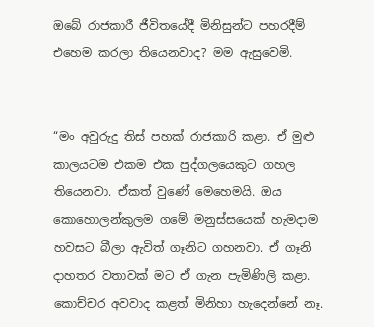ඔබේ රාජකාරී ජීවිතයේදී මිනිසුන්ට පහරදීම් එහෙම කරලා තියෙනවාද? මම ඇසුවෙමි.


“මං අවුරුදු තිස් පහක් රාජකාරි කළා. ඒ මුළු කාලයටම එකම එක පුද්ගලයෙකුට ගහල තියෙනවා. ඒකත් වුණේ මෙහෙමයි. ඔය කොහොලන්කුලම ගමේ මනුස්සයෙක් හැමදාම හවසට බීලා ඇවිත් ගෑනිට ගහනවා. ඒ ගෑනි දාහතර වතාවක් මට ඒ ගැන පැමිණිලි කළා. කොච්චර අවවාද කළත් මිනිහා හැදෙන්නේ නෑ.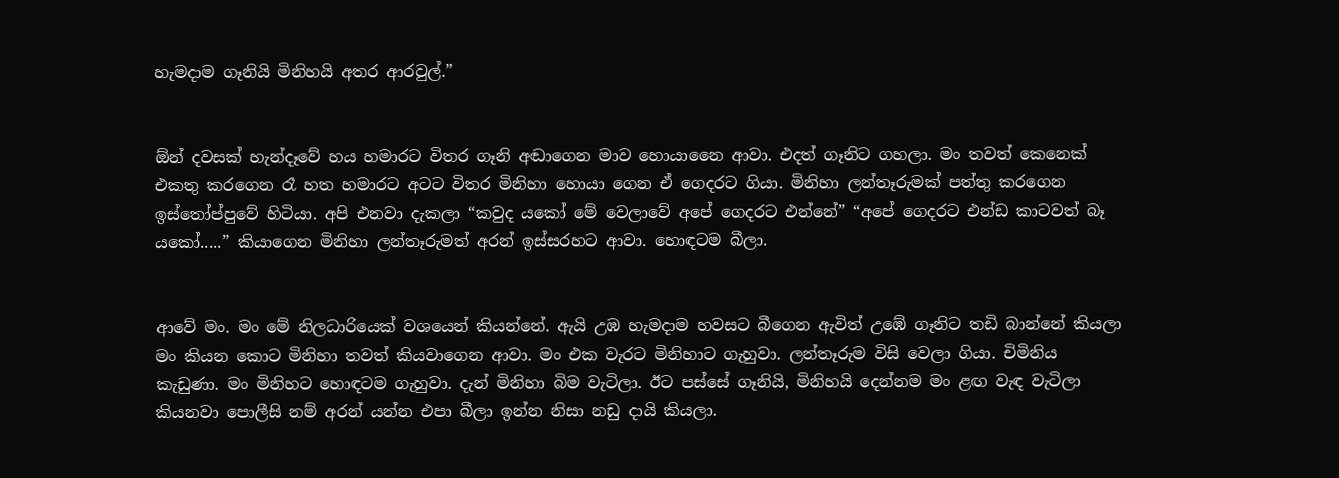හැමදාම ගෑනියි මිනිහයි අතර ආරවුල්.”


ඕන් දවසක් හැන්දෑවේ හය හමාරට විතර ගෑනි අඬාගෙන මාව හොයානෛ ආවා. එදත් ගෑනිට ගහලා. මං තවත් කෙනෙක් එකතු කරගෙන රෑ හත හමාරට අටට විතර මිනිහා හොයා ගෙන ඒ ගෙදරට ගියා. මිනිහා ලන්තෑරුමක් පත්තු කරගෙන ඉස්තෝප්පුවේ හිටියා. අපි එනවා දැකලා “කවුද යකෝ මේ වෙලාවේ අපේ ගෙදරට එන්නේ” “අපේ ගෙදරට එන්ඩ කාටවත් බෑ යකෝ.....” කියාගෙන මිනිහා ලන්තෑරුමත් අරන් ඉස්සරහට ආවා. හොඳටම බීලා.


ආවේ මං. මං මේ නිලධාරියෙක් වශයෙන් කියන්නේ. ඇයි උඹ හැමදාම හවසට බීගෙන ඇවිත් උඹේ ගෑනිට තඩි බාන්නේ කියලා මං කියන කොට මිනිහා තවත් කියවාගෙන ආවා. මං එක වැරට මිනිහාට ගැහුවා. ලන්තෑරුම විසි වෙලා ගියා. චිමිනිය කැඩුණා. මං මිනිහට හොඳටම ගැහුවා. දැන් මිනිහා බිම වැටිලා. ඊට පස්සේ ගෑනියි, මිනිහයි දෙන්නම මං ළඟ වැඳ වැටිලා කියනවා පොලීසි නම් අරන් යන්න එපා බීලා ඉන්න නිසා නඩු දායි කියලා.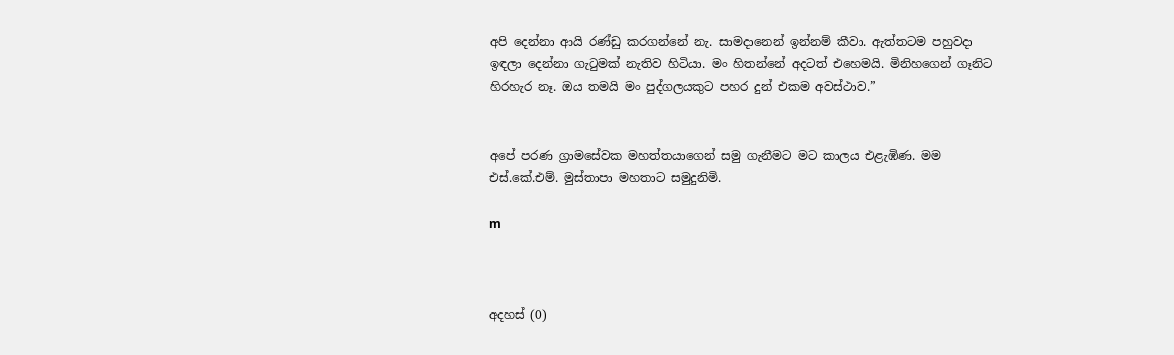අපි දෙන්නා ආයි රණ්ඩු කරගන්නේ නැ. සාමදානෙන් ඉන්නම් කීවා. ඇත්තටම පහුවදා ඉඳලා දෙන්නා ගැටුමක් නැතිව හිටියා. මං හිතන්නේ අදටත් එහෙමයි. මිනිහගෙන් ගෑනිට හිරහැර නෑ. ඔය තමයි මං පුද්ගලයකුට පහර දුන් එකම අවස්ථාව.”


අපේ පරණ ග්‍රාමසේවක මහත්තයාගෙන් සමු ගැනීමට මට කාලය එළැඹිණ. මම එස්.කේ.එම්. මුස්තාපා මහතාට සමුදුනිමි.

m



අදහස් (0)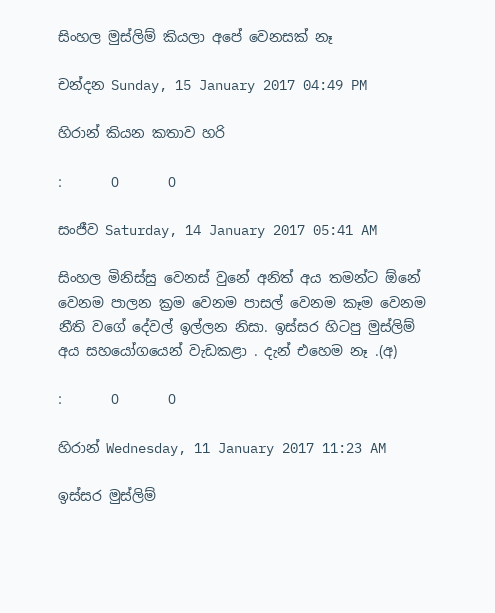සිංහල මුස්ලිම් කියලා අපේ වෙනසක් නෑ

චන්දන Sunday, 15 January 2017 04:49 PM

හිරාන් කියන කතාව හරි

:       0       0

සංජීව Saturday, 14 January 2017 05:41 AM

සිංහල මිනිස්සු වෙනස් වුනේ අනිත් අය තමන්ට ඕනේ වෙනම පාලන ක්‍රම වෙනම පාසල් වෙනම කෑම වෙනම නීති වගේ දේවල් ඉල්ලන නිසා. ඉස්සර හිටපු මුස්ලිම් අය සහයෝගයෙන් වැඩකළා . දැන් එහෙම නෑ .(අ)

:       0       0

හිරාන් Wednesday, 11 January 2017 11:23 AM

ඉස්සර මුස්ලිම්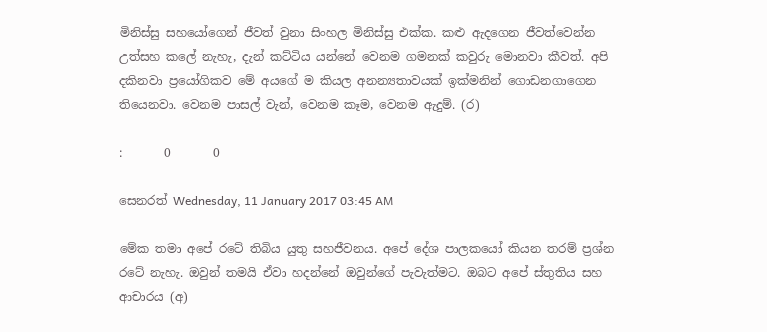මිනිස්සු සහයෝගෙන් ජීවත් වුනා සිංහල මිනිස්සු එක්ක. කළු ඇදගෙන ජීවත්වෙන්න උත්සහ කලේ නැහැ, දැන් කට්ටිය යන්නේ වෙනම ගමනක් කවුරු මොනවා කීවත්. අපි දකිනවා ප්‍රයෝගිකව මේ අයගේ ම කියල අනන්‍යතාවයක් ඉක්මනින් ගොඩනගාගෙන තියෙනවා. වෙනම පාසල් වැන්, වෙනම කෑම, වෙනම ඇදුම්. (ර)

:       0       0

සෙනරත් Wednesday, 11 January 2017 03:45 AM

මේක තමා අපේ රටේ තිබිය යුතු සහජීවනය. අපේ දේශ පාලකයෝ කියන තරම් ප්‍රශ්න රටේ නැහැ. ඔවුන් තමයි ඒවා හදන්නේ ඔවුන්ගේ පැවැත්මට. ඔබට අපේ ස්තුතිය සහ ආචාරය (අ)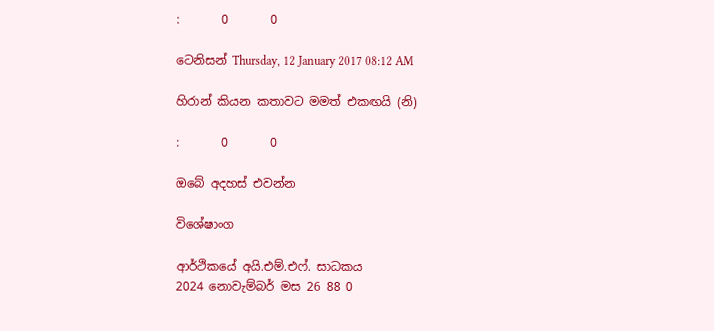:       0       0

ටෙනිසන් Thursday, 12 January 2017 08:12 AM

හිරාන් කියන කතාවට මමත් එකඟයි (නි)

:       0       0

ඔබේ අදහස් එවන්න

විශේෂාංග

ආර්ථිකයේ අයි.එම්.එෆ්. සාධකය
2024 නොවැම්බර් මස 26 88 0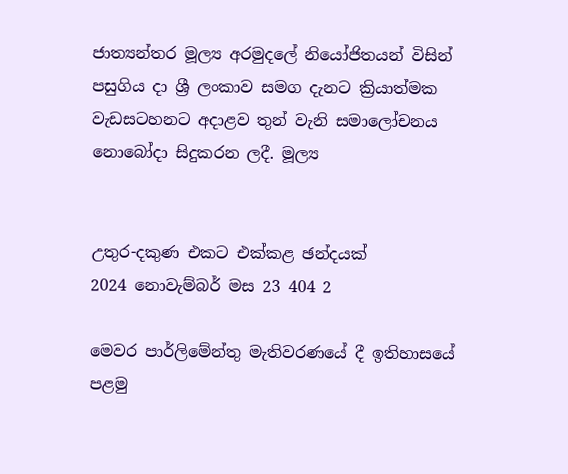ජාත්‍යන්තර මූල්‍ය අරමුදලේ නියෝජිතයන් විසින් පසුගිය දා ශ්‍රී ලංකාව සමග දැනට ක්‍රියාත්මක වැඩසටහනට අදාළව තුන් වැනි සමාලෝචනය නොබෝදා සිදුකරන ලදී. මූල්‍ය


උතුර-දකුණ එකට එක්කළ ඡන්දයක්
2024 නොවැම්බර් මස 23 404 2

මෙවර පාර්ලිමේන්තු මැතිවරණයේ දී ඉතිහාසයේ පළමු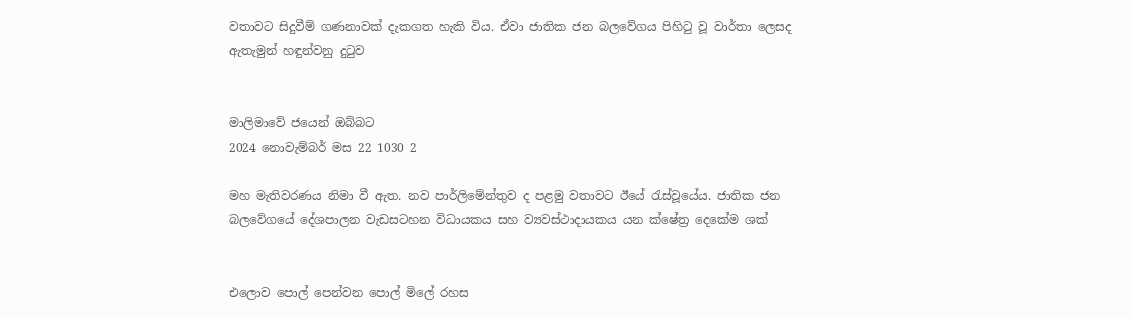වතාවට සිදුවීම් ගණනාවක් දැකගත හැකි විය. ඒවා ජාතික ජන බලවේගය පිහිටු වූ වාර්තා ලෙසද ඇතැමුන් හඳුන්වනු දුටුව


මාලිමාවේ ජයෙන් ඔබ්බට
2024 නොවැම්බර් මස 22 1030 2

මහ මැතිවරණය නිමා වී ඇත. නව පාර්ලිමේන්තුව ද පළමු වතාවට ඊයේ රැස්වූයේය. ජාතික ජන බලවේගයේ දේශපාලන වැඩසටහන විධායකය සහ ව්‍යවස්ථාදායකය යන ක්ෂේත්‍ර දෙකේම ශක්


එලොව පොල් පෙන්වන පොල් මිලේ රහස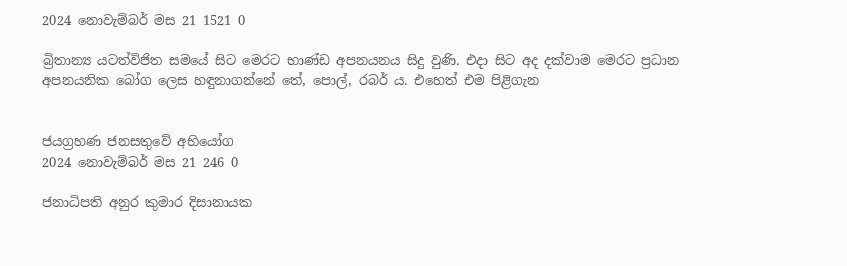2024 නොවැම්බර් මස 21 1521 0

බ්‍රිතාන්‍ය යටත්විජිත සමයේ සිට මෙරට භාණ්ඩ අපනයනය සිදු වුණි. එදා සිට අද දක්වාම මෙරට ප්‍රධාන අපනයනික බෝග ලෙස හඳුනාගන්නේ තේ, පොල්, රබර් ය. එහෙත් එම පිළිගැන


ජයග්‍රහණ ජනසතුවේ අභියෝග
2024 නොවැම්බර් මස 21 246 0

ජනාධිපති අනුර කුමාර දිසානායක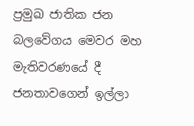ප්‍රමුඛ ජාතික ජන බලවේගය මෙවර මහ මැතිවරණයේ දී ජනතාවගෙන් ඉල්ලා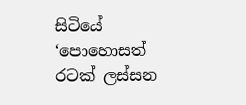සිටියේ ‘පොහොසත් රටක් ලස්සන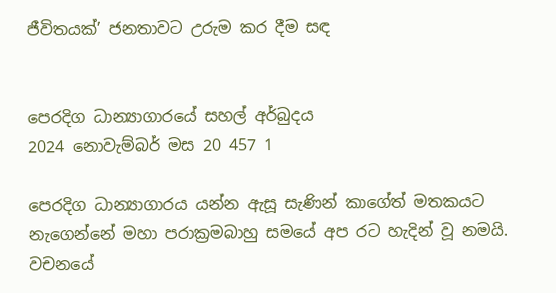ජීවිතයක්’ ජනතාවට උරුම කර දීම සඳ


පෙරදිග ධාන්‍යාගාරයේ සහල් අර්බුදය
2024 නොවැම්බර් මස 20 457 1

පෙරදිග ධාන්‍යාගාරය යන්න ඇසූ සැණින් කාගේත් මතකයට නැගෙන්නේ මහා පරාක්‍රමබාහු සමයේ අප රට හැදින් වූ නමයි. වචනයේ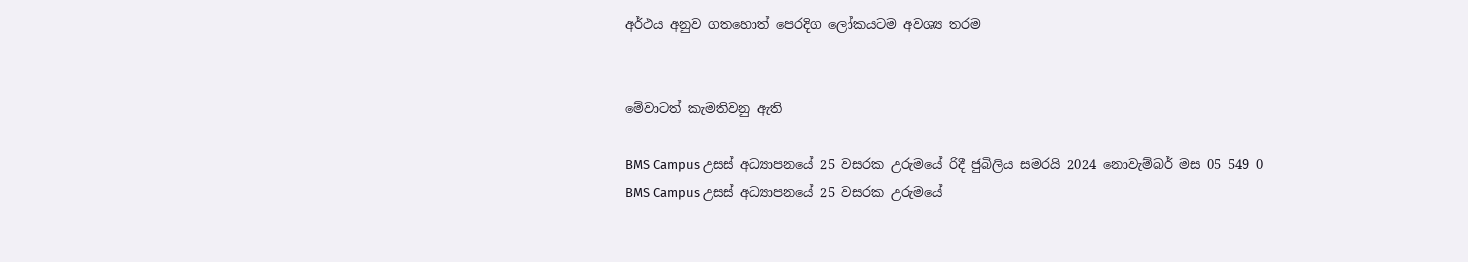අර්ථය අනුව ගතහොත් පෙරදිග ලෝකයටම අවශ්‍ය තරම


මේවාටත් කැමතිවනු ඇති

BMS Campus උසස් අධ්‍යාපනයේ 25 වසරක උරුමයේ රිදී ජුබිලිය සමරයි 2024 නොවැම්බර් මස 05 549 0
BMS Campus උසස් අධ්‍යාපනයේ 25 වසරක උරුමයේ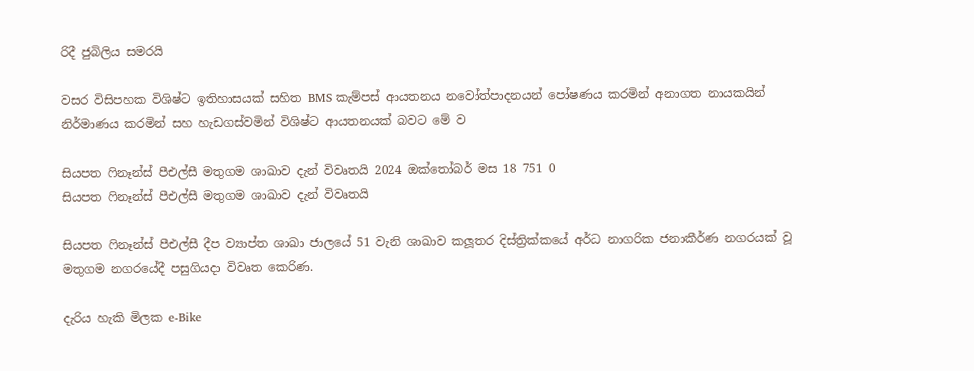රිදී ජුබිලිය සමරයි

වසර විසිපහක විශිෂ්ට ඉතිහාසයක් සහිත BMS කැම්පස් ආයතනය නවෝත්පාදනයන් පෝෂණය කරමින් අනාගත නායකයින් නිර්මාණය කරමින් සහ හැඩගස්වමින් විශිෂ්ට ආයතනයක් බවට මේ ව

සියපත ෆිනෑන්ස් පීඑල්සී මතුගම ශාඛාව දැන් විවෘතයි 2024 ඔක්තෝබර් මස 18 751 0
සියපත ෆිනෑන්ස් පීඑල්සී මතුගම ශාඛාව දැන් විවෘතයි

සියපත ෆිනෑන්ස් පීඑල්සී දීප ව්‍යාප්ත ශාඛා ජාලයේ 51 වැනි ශාඛාව කලූතර දිස්ත්‍රික්කයේ අර්ධ නාගරික ජනාකීර්ණ නගරයක් වූ මතුගම නගරයේදී පසුගියදා විවෘත කෙරිණ.

දැරිය හැකි මිලක e-Bike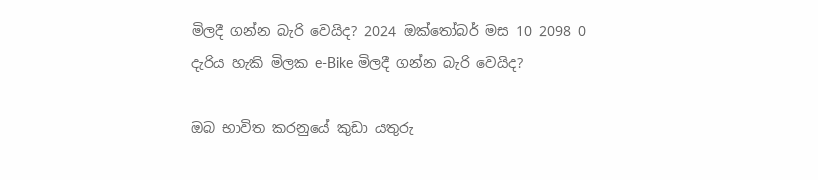මිලදී ගන්න බැරි වෙයිද? 2024 ඔක්තෝබර් මස 10 2098 0
දැරිය හැකි මිලක e-Bike මිලදී ගන්න බැරි වෙයිද?

ඔබ භාවිත කරනුයේ කුඩා යතුරු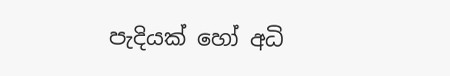පැදියක් හෝ අධි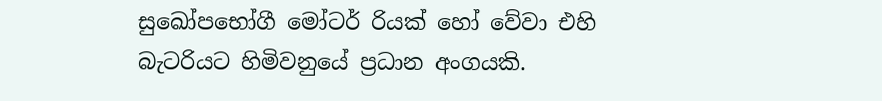සුඛෝපභෝගී මෝටර් රියක් හෝ වේවා එහි බැටරියට හිමිවනුයේ ප්‍රධාන අංගයකි.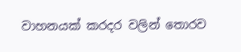වාහනයක් කරදර වලින් තොරව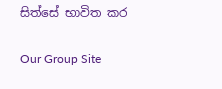සිත්සේ භාවිත කර

Our Group Site